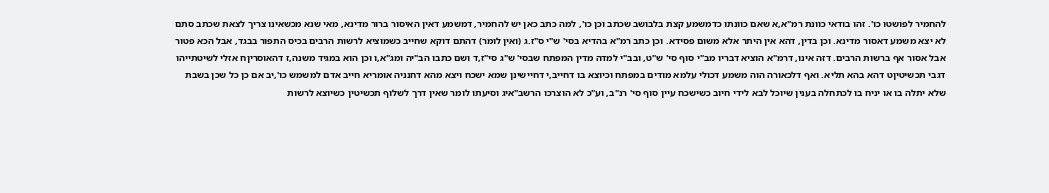להחמיר לפושטו כו'. זהו בודאי כוונת רמ"א,א שאם כוונתו כדמשמע קצת בלבושב שכתב וכן כו', למה כתב כאן יש להחמיר, דמשמע דאין האיסור ברור מדינא, מאי שנא מכשאינו צריך לצאת שכתב סתם לא יצא משמע דאסור מדינא. וכן בדין, דהא אין היתר אלא משום פסידא. וכן כתב רמ"א בהדיא בסי' ש"י ס"ז.ג (ואין לומר) דהתם דוקא שחייב כשמוציא לרשות הרבים בכיס התפור בבגד, אבל הכא פטור אבל אסור אף ברשות הרבים. דזה אינו, דרמ"א הוציא דבריו מב"י סוף סי' ש"ט, ובב"י למדה מדין המפתח שבסי' ש"ג סי"ז,ד ושם כתבו הב"יה ומג"א,ו וכן הוא במגיד משנה,ז דהאוסריןח אזלי לשיטתייהו דגבי תכשיטיןט דהא בהא תליא. ואף דלכאורה הוה משמע דכולי עלמא מודים במפתח וכיוצא בו דחייב,י דחיישינן שמא ישכח ויצא מהא דחנניה אומריא חייב אדם למשמש כו',יב אם כן כל שכן בשבת שלא יתלה בו או יניח בו לכתחלה בענין שיוכל לבא לידי חיוב כשישכח עיין סוף סי' רנ"ב, וע"כ לא הוצרכו הרשב"איג וסיעתו לומר שאין דרך לשלוף תכשיטין כשיוצא לרשות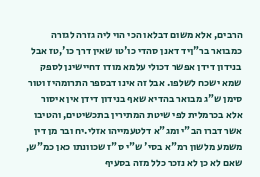הרבים, אלא משום דבלאו הכי הוי ליה גזרה לגזרה כמבואר בר"ןיד דאנן סהדי כו'טו שאין דרך כו',טז אבל בנידון דידן אפשר דכולי עלמא מודו דחיישינן לספק שמא ישכח לשלפו. אבל זה אינו דבספר התרומהיז וטור סימן ש"ג מבואר בהדיא שאף בנידון דידן אין איסור אלא בכרמלית לפי שיטת המתירין בתכשיטים, והטיבו אשר דברו הב"י ומג"א דלטעמייהו אזלי.יח ובר מן דין משמע מלשון רמ"א בסי' ש"י ס"ז שכוונתו כאן כמ"ש, שאם לא כן לא נזכר כלל מזה בסעיף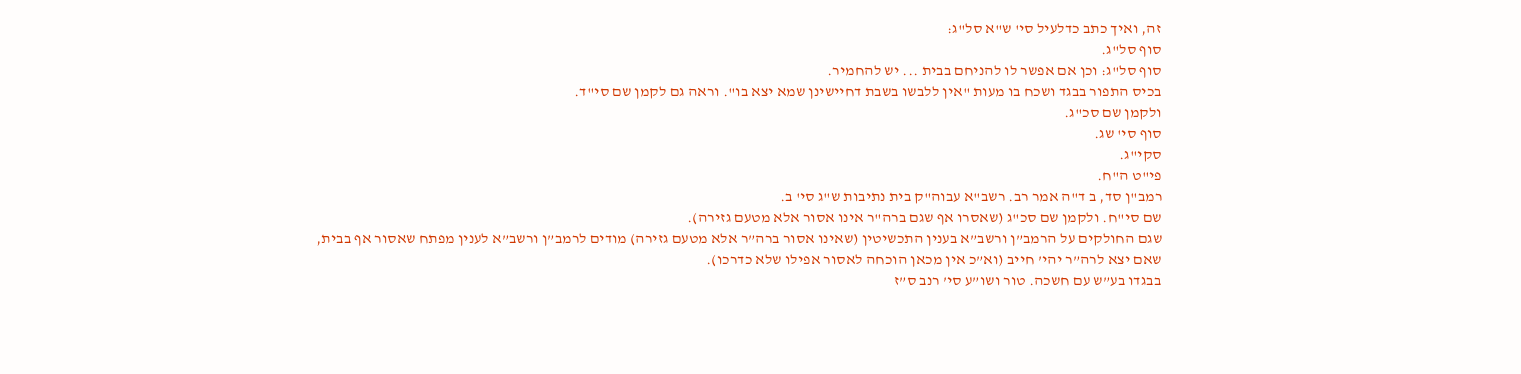זה, ואיך כתב כדלעיל סי' ש"א סל"ג:
סוף סל"ג.
סוף סל"ג: וכן אם אפשר לו להניחם בבית ... יש להחמיר.
בכיס התפור בבגד ושכח בו מעות "אין ללבשו בשבת דחיישינן שמא יצא בו". וראה גם לקמן שם סי"ד.
ולקמן שם סכ"ג.
סוף סי' שג.
סקי"ג.
פי"ט ה"ח.
רמב"ן סד, ב ד"ה אמר רב. רשב"א עבוה"ק בית נתיבות ש"ג סי' ב.
שם סי"ח. ולקמן שם סכ"ג (שאסרו אף שגם ברה"ר אינו אסור אלא מטעם גזירה).
שגם החולקים על הרמב”ן ורשב”א בענין התכשיטין (שאינו אסור ברה”ר אלא מטעם גזירה) מודים לרמב”ן ורשב”א לענין מפתח שאסור אף בבית, שאם יצא לרה”ר יהי’ חייב (וא”כ אין מכאן הוכחה לאסור אפילו שלא כדרכו).
בבגדו בע”ש עם חשכה. טור ושו”ע סי’ רנב ס”ז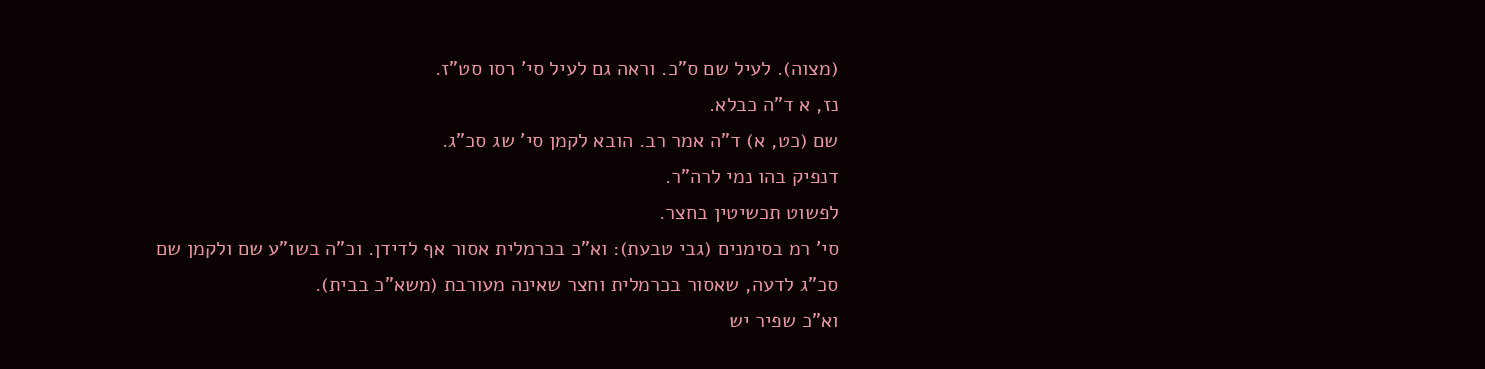(מצוה). לעיל שם ס”כ. וראה גם לעיל סי’ רסו סט”ז.
נז, א ד”ה כבלא.
שם (כט, א) ד”ה אמר רב. הובא לקמן סי’ שג סכ”ג.
דנפיק בהו נמי לרה”ר.
לפשוט תכשיטין בחצר.
סי’ רמ בסימנים (גבי טבעת): וא”כ בכרמלית אסור אף לדידן. וכ”ה בשו”ע שם ולקמן שם סכ”ג לדעה, שאסור בכרמלית וחצר שאינה מעורבת (משא”כ בבית).
וא"כ שפיר יש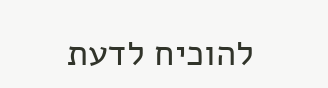להוכיח לדעת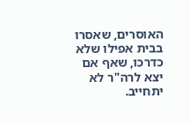האוסרים, שאסרו בבית אפילו שלא כדרכו, שאף אם יצא לרה"ר לא יתחייב.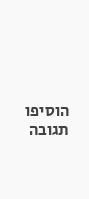הוסיפו תגובה